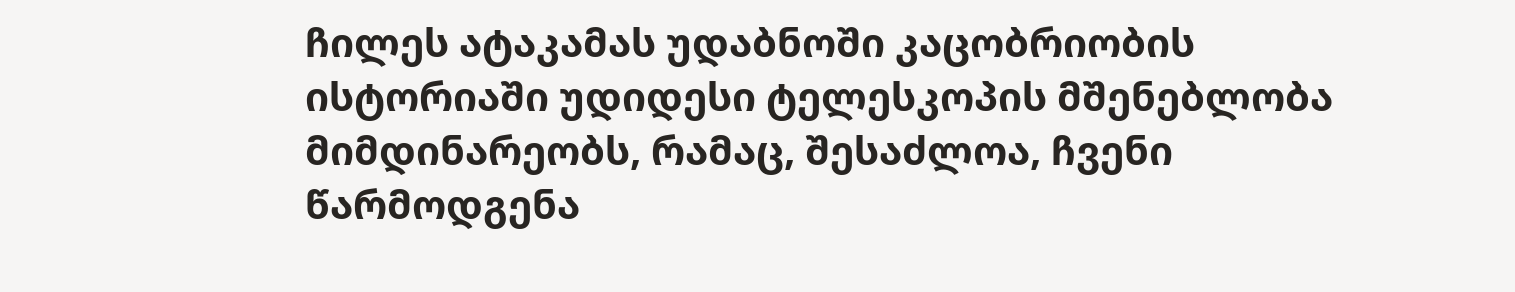ჩილეს ატაკამას უდაბნოში კაცობრიობის ისტორიაში უდიდესი ტელესკოპის მშენებლობა მიმდინარეობს, რამაც, შესაძლოა, ჩვენი წარმოდგენა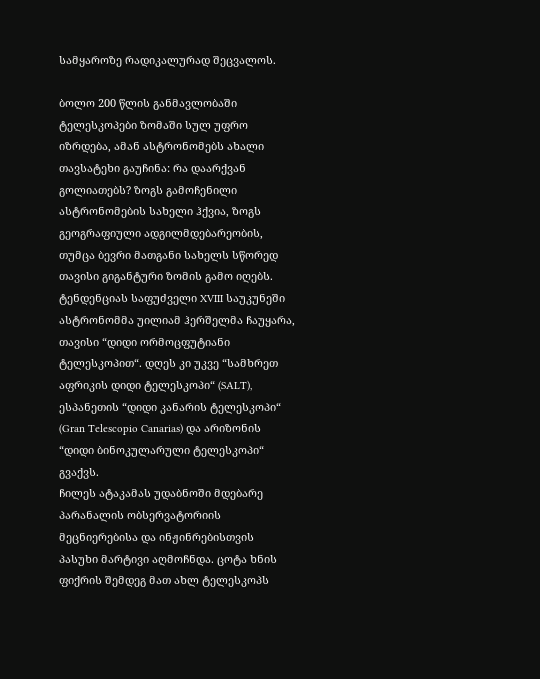სამყაროზე რადიკალურად შეცვალოს.

ბოლო 200 წლის განმავლობაში ტელესკოპები ზომაში სულ უფრო იზრდება, ამან ასტრონომებს ახალი თავსატეხი გაუჩინა: რა დაარქვან გოლიათებს? ზოგს გამოჩენილი ასტრონომების სახელი ჰქვია, ზოგს გეოგრაფიული ადგილმდებარეობის, თუმცა ბევრი მათგანი სახელს სწორედ თავისი გიგანტური ზომის გამო იღებს.
ტენდენციას საფუძველი XVIII საუკუნეში ასტრონომმა უილიამ ჰერშელმა ჩაუყარა, თავისი “დიდი ორმოცფუტიანი ტელესკოპით“. დღეს კი უკვე “სამხრეთ აფრიკის დიდი ტელესკოპი“ (SALT), ესპანეთის “დიდი კანარის ტელესკოპი“ (Gran Telescopio Canarias) და არიზონის “დიდი ბინოკულარული ტელესკოპი“ გვაქვს.
ჩილეს ატაკამას უდაბნოში მდებარე პარანალის ობსერვატორიის მეცნიერებისა და ინჟინრებისთვის პასუხი მარტივი აღმოჩნდა. ცოტა ხნის ფიქრის შემდეგ მათ ახლ ტელესკოპს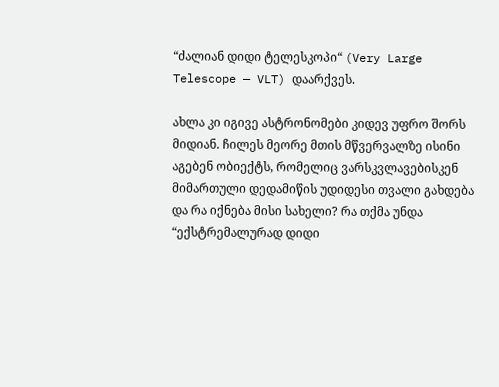“ძალიან დიდი ტელესკოპი“ (Very Large Telescope — VLT) დაარქვეს.

ახლა კი იგივე ასტრონომები კიდევ უფრო შორს მიდიან. ჩილეს მეორე მთის მწვერვალზე ისინი აგებენ ობიექტს, რომელიც ვარსკვლავებისკენ მიმართული დედამიწის უდიდესი თვალი გახდება და რა იქნება მისი სახელი? რა თქმა უნდა “ექსტრემალურად დიდი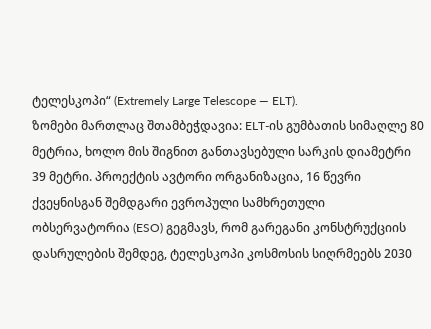ტელესკოპი“ (Extremely Large Telescope — ELT).
ზომები მართლაც შთამბეჭდავია: ELT-ის გუმბათის სიმაღლე 80 მეტრია, ხოლო მის შიგნით განთავსებული სარკის დიამეტრი 39 მეტრი. პროექტის ავტორი ორგანიზაცია, 16 წევრი ქვეყნისგან შემდგარი ევროპული სამხრეთული ობსერვატორია (ESO) გეგმავს, რომ გარეგანი კონსტრუქციის დასრულების შემდეგ, ტელესკოპი კოსმოსის სიღრმეებს 2030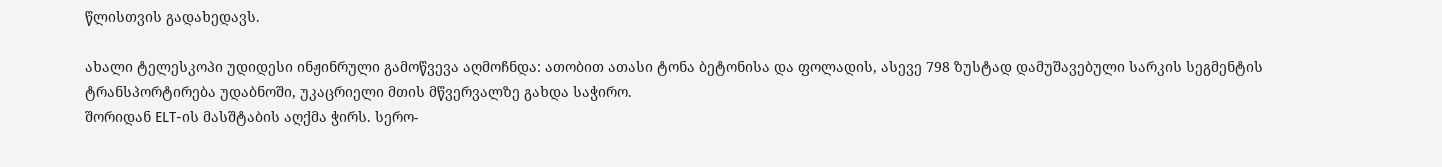წლისთვის გადახედავს.

ახალი ტელესკოპი უდიდესი ინჟინრული გამოწვევა აღმოჩნდა: ათობით ათასი ტონა ბეტონისა და ფოლადის, ასევე 798 ზუსტად დამუშავებული სარკის სეგმენტის ტრანსპორტირება უდაბნოში, უკაცრიელი მთის მწვერვალზე გახდა საჭირო.
შორიდან ELT-ის მასშტაბის აღქმა ჭირს. სერო-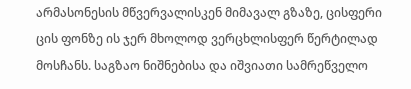არმასონესის მწვერვალისკენ მიმავალ გზაზე, ცისფერი ცის ფონზე ის ჯერ მხოლოდ ვერცხლისფერ წერტილად მოსჩანს. საგზაო ნიშნებისა და იშვიათი სამრეწველო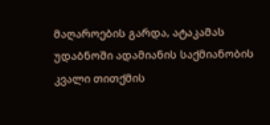მაღაროების გარდა, ატაკამას უდაბნოში ადამიანის საქმიანობის კვალი თითქმის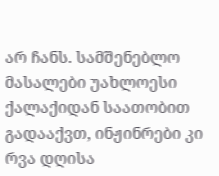არ ჩანს. სამშენებლო მასალები უახლოესი ქალაქიდან საათობით გადააქვთ, ინჟინრები კი რვა დღისა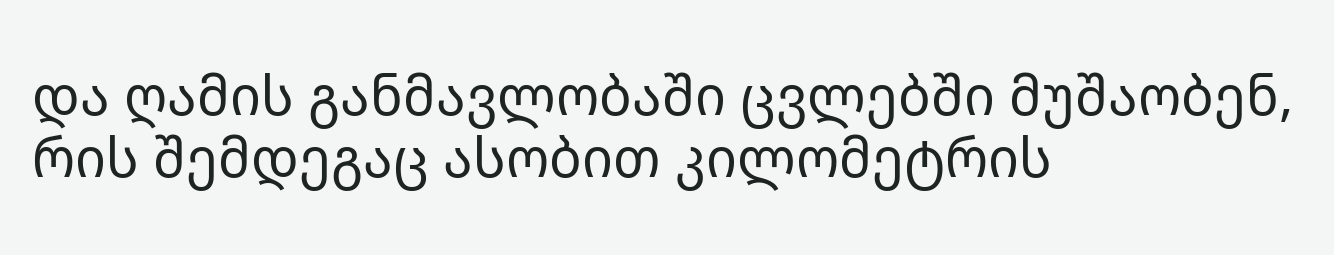და ღამის განმავლობაში ცვლებში მუშაობენ, რის შემდეგაც ასობით კილომეტრის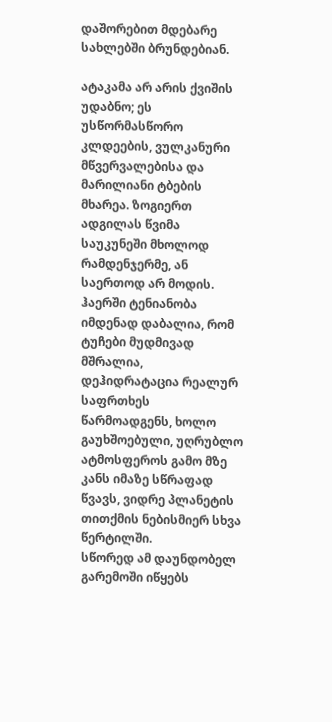დაშორებით მდებარე სახლებში ბრუნდებიან.

ატაკამა არ არის ქვიშის უდაბნო; ეს უსწორმასწორო კლდეების, ვულკანური მწვერვალებისა და მარილიანი ტბების მხარეა. ზოგიერთ ადგილას წვიმა საუკუნეში მხოლოდ რამდენჯერმე, ან საერთოდ არ მოდის. ჰაერში ტენიანობა იმდენად დაბალია, რომ ტუჩები მუდმივად მშრალია, დეჰიდრატაცია რეალურ საფრთხეს წარმოადგენს, ხოლო გაუხშოებული, უღრუბლო ატმოსფეროს გამო მზე კანს იმაზე სწრაფად წვავს, ვიდრე პლანეტის თითქმის ნებისმიერ სხვა წერტილში.
სწორედ ამ დაუნდობელ გარემოში იწყებს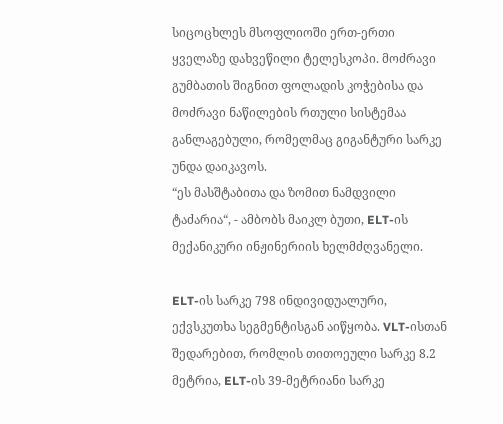სიცოცხლეს მსოფლიოში ერთ-ერთი ყველაზე დახვეწილი ტელესკოპი. მოძრავი გუმბათის შიგნით ფოლადის კოჭებისა და მოძრავი ნაწილების რთული სისტემაა განლაგებული, რომელმაც გიგანტური სარკე უნდა დაიკავოს.
“ეს მასშტაბითა და ზომით ნამდვილი ტაძარია“, - ამბობს მაიკლ ბუთი, ELT-ის მექანიკური ინჟინერიის ხელმძღვანელი.

ELT-ის სარკე 798 ინდივიდუალური, ექვსკუთხა სეგმენტისგან აიწყობა. VLT-ისთან შედარებით, რომლის თითოეული სარკე 8.2 მეტრია, ELT-ის 39-მეტრიანი სარკე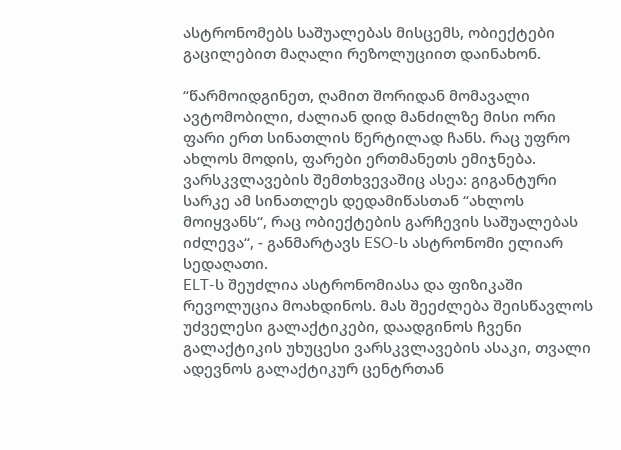ასტრონომებს საშუალებას მისცემს, ობიექტები გაცილებით მაღალი რეზოლუციით დაინახონ.

“წარმოიდგინეთ, ღამით შორიდან მომავალი ავტომობილი, ძალიან დიდ მანძილზე მისი ორი ფარი ერთ სინათლის წერტილად ჩანს. რაც უფრო ახლოს მოდის, ფარები ერთმანეთს ემიჯნება. ვარსკვლავების შემთხვევაშიც ასეა: გიგანტური სარკე ამ სინათლეს დედამიწასთან “ახლოს მოიყვანს“, რაც ობიექტების გარჩევის საშუალებას იძლევა“, - განმარტავს ESO-ს ასტრონომი ელიარ სედაღათი.
ELT-ს შეუძლია ასტრონომიასა და ფიზიკაში რევოლუცია მოახდინოს. მას შეეძლება შეისწავლოს უძველესი გალაქტიკები, დაადგინოს ჩვენი გალაქტიკის უხუცესი ვარსკვლავების ასაკი, თვალი ადევნოს გალაქტიკურ ცენტრთან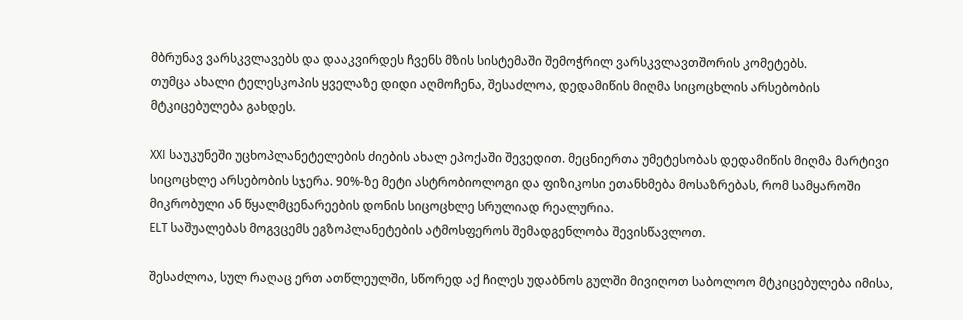მბრუნავ ვარსკვლავებს და დააკვირდეს ჩვენს მზის სისტემაში შემოჭრილ ვარსკვლავთშორის კომეტებს.
თუმცა ახალი ტელესკოპის ყველაზე დიდი აღმოჩენა, შესაძლოა, დედამიწის მიღმა სიცოცხლის არსებობის მტკიცებულება გახდეს.

XXI საუკუნეში უცხოპლანეტელების ძიების ახალ ეპოქაში შევედით. მეცნიერთა უმეტესობას დედამიწის მიღმა მარტივი სიცოცხლე არსებობის სჯერა. 90%-ზე მეტი ასტრობიოლოგი და ფიზიკოსი ეთანხმება მოსაზრებას, რომ სამყაროში მიკრობული ან წყალმცენარეების დონის სიცოცხლე სრულიად რეალურია.
ELT საშუალებას მოგვცემს ეგზოპლანეტების ატმოსფეროს შემადგენლობა შევისწავლოთ.

შესაძლოა, სულ რაღაც ერთ ათწლეულში, სწორედ აქ ჩილეს უდაბნოს გულში მივიღოთ საბოლოო მტკიცებულება იმისა,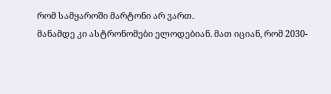რომ სამყაროში მარტონი არ ვართ.
მანამდე კი ასტრონომები ელოდებიან. მათ იციან, რომ 2030-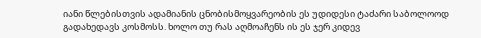იანი წლებისთვის ადამიანის ცნობისმოყვარეობის ეს უდიდესი ტაძარი საბოლოოდ გადახედავს კოსმოსს. ხოლო თუ რას აღმოაჩენს ის ეს ჯერ კიდევ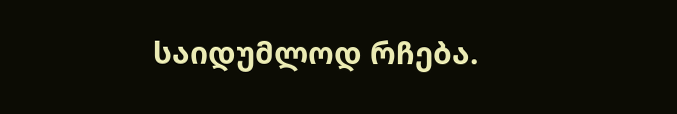საიდუმლოდ რჩება.